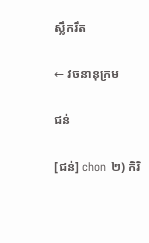ស្លឹករឹត

← វចនានុក្រម

ជន់

[ជន់] chon ២) កិរិ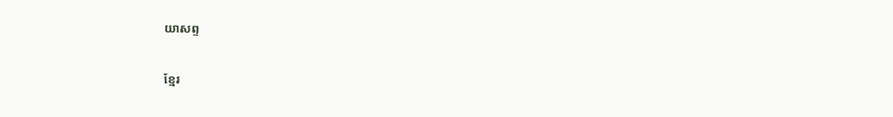យាសព្ទ

ខ្មែរ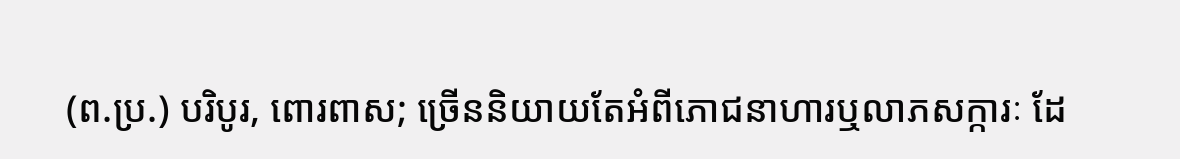(ព.ប្រ.) បរិបូរ, ពោរពាស; ច្រើននិយាយតែអំពីភោជនាហារឬលាភសក្ការៈ ដែ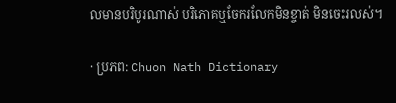លមានបរិបូរណាស់ បរិភោគឬចែករលែកមិនខ្ចាត់ មិនចេះរលស់។

· ប្រភព: Chuon Nath Dictionary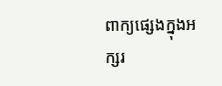ពាក្យផ្សេងក្នុងអក្សរ